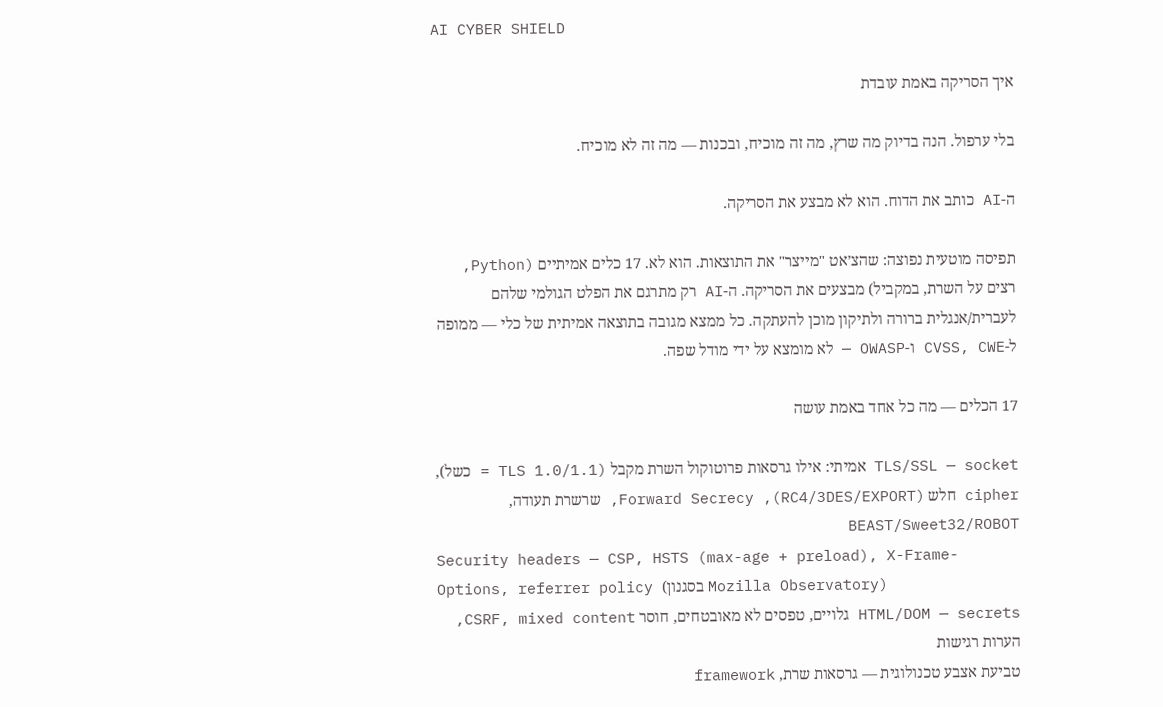AI CYBER SHIELD

איך הסריקה באמת עובדת

בלי ערפול. הנה בדיוק מה שרץ, מה זה מוכיח, ובכנות — מה זה לא מוכיח.

ה-AI כותב את הדוח. הוא לא מבצע את הסריקה.

תפיסה מוטעית נפוצה: שהצ׳אט "מייצר" את התוצאות. הוא לא. 17 כלים אמיתיים (Python, רצים על השרת, במקביל) מבצעים את הסריקה. ה-AI רק מתרגם את הפלט הגולמי שלהם לעברית/אנגלית ברורה ולתיקון מוכן להעתקה. כל ממצא מגובה בתוצאה אמיתית של כלי — ממופה ל-CVSS, CWE ו-OWASP — לא מומצא על ידי מודל שפה.

17 הכלים — מה כל אחד באמת עושה

TLS/SSL — socket אמיתי: אילו גרסאות פרוטוקול השרת מקבל (TLS 1.0/1.1 = כשל), cipher חלש (RC4/3DES/EXPORT), Forward Secrecy, שרשרת תעודה, BEAST/Sweet32/ROBOT
Security headers — CSP, HSTS (max-age + preload), X-Frame-Options, referrer policy (בסגנון Mozilla Observatory)
HTML/DOM — secrets גלויים, טפסים לא מאובטחים, חוסר CSRF, mixed content, הערות רגישות
טביעת אצבע טכנולוגית — גרסאות שרת, framework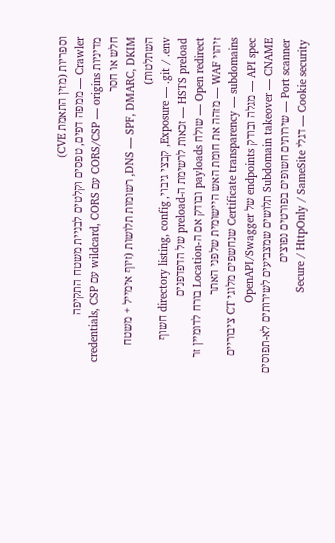וספריות (מזין התאמת CVE)
Crawler — ממפה דפים, טפסים וקלטים לבניית משטח התקיפה
מדיניות CORS/CSP — origins עם wildcard, CORS עם credentials, CSP חלש או חסר
DNS — SPF, DMARC, DKIM, רשומות תלושות (זיוף אימייל + משטח השתלטות)
Exposure — .git / .env, קבצי גיבוי, directory listing, config חשוף
HSTS preload — זכאות לרשימת ה-preload של הדפדפנים
Open redirect — שולח payloads ובודק אם ה-Location בורח לדומיין זר
זיהוי WAF — מזהה את חומת האש היישומית שלפני האתר
Certificate transparency — subdomains שנחשפים מלוגי CT ציבוריים
API spec — מגלה ובודק endpoints של OpenAPI/Swagger
Subdomain takeover — CNAME תלושים שמצביעים לשירותים לא-תפוסים
Port scanner — שירותים חשופים בפורטים נפוצים
Cookie security — דגלי Secure / HttpOnly / SameSite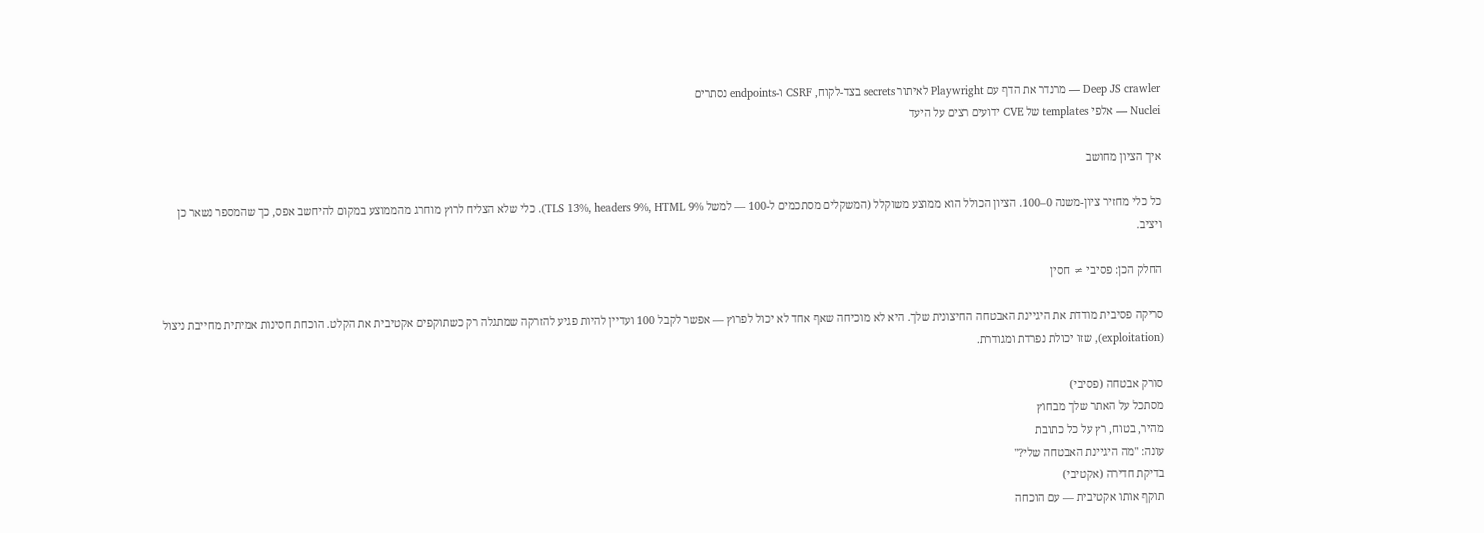Deep JS crawler — מרנדר את הדף עם Playwright לאיתור secrets בצד-לקוח, CSRF ו-endpoints נסתרים
Nuclei — אלפי templates של CVE ידועים רצים על היעד

איך הציון מחושב

כל כלי מחזיר ציון-משנה 0–100. הציון הכולל הוא ממוצע משוקלל (המשקלים מסתכמים ל-100 — למשל TLS 13%, headers 9%, HTML 9%). כלי שלא הצליח לרוץ מוחרג מהממוצע במקום להיחשב אפס, כך שהמספר נשאר כן ויציב.

החלק הכן: פסיבי ≠ חסין

סריקה פסיבית מודדת את היגיינת האבטחה החיצונית שלך. היא לא מוכיחה שאף אחד לא יכול לפרוץ — אפשר לקבל 100 ועדיין להיות פגיע להזרקה שמתגלה רק כשתוקפים אקטיבית את הקלט. הוכחת חסינות אמיתית מחייבת ניצול (exploitation), שזו יכולת נפרדת ומגודרת.

סורק אבטחה (פסיבי)
מסתכל על האתר שלך מבחוץ
מהיר, בטוח, רץ על כל כתובת
עונה: "מה היגיינת האבטחה שלי?"
בדיקת חדירה (אקטיבי)
תוקף אותו אקטיבית — עם הוכחה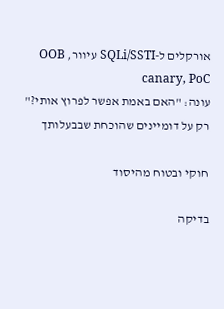אורקלים ל-SQLi/SSTI עיוור, OOB canary, PoC
עונה: "האם באמת אפשר לפרוץ אותי?"
רק על דומיינים שהוכחת שבבעלותך

חוקי ובטוח מהיסוד

בדיקה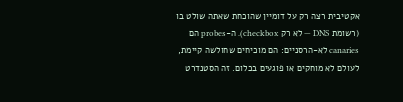אקטיבית רצה רק על דומיין שהוכחת שאתה שולט בו (רשומת DNS — לא רק checkbox). ה-probes הם canaries לא-הרסניים: הם מוכיחים שחולשה קיימת, לעולם לא מוחקים או פוגעים בכלום. זה הסטנדרט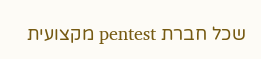שכל חברת pentest מקצועית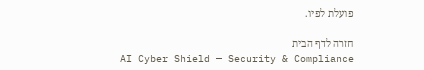פועלת לפיו.

חזרה לדף הבית
AI Cyber Shield — Security & Compliance